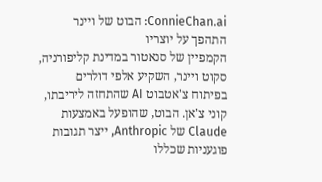ConnieChan.ai: הבוט של ויינר התהפך על יוצריו
הקמפיין של סנאטור במדינת קליפורניה, סקוט ויינר, השקיע אלפי דולרים בפיתוח צ'אטבוט AI שהתחזה ליריבתו, קוני צ'אן. הבוט, שהופעל באמצעות Claude של Anthropic, ייצר תגובות פוגעניות שכללו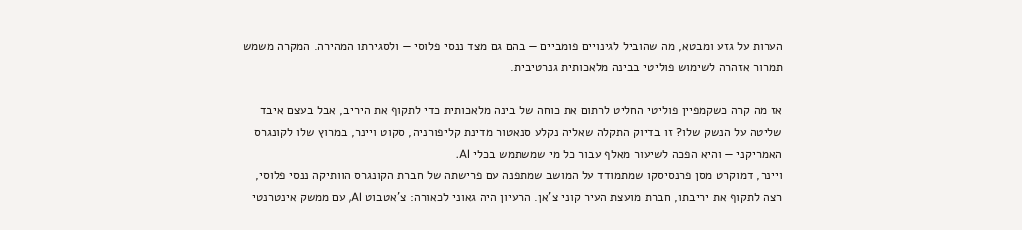הערות על גזע ומבטא, מה שהוביל לגינויים פומביים — בהם גם מצד ננסי פלוסי — ולסגירתו המהירה. המקרה משמש תמרור אזהרה לשימוש פוליטי בבינה מלאכותית גנרטיבית.

אז מה קרה כשקמפיין פוליטי החליט לרתום את כוחה של בינה מלאכותית כדי לתקוף את היריב, אבל בעצם איבד שליטה על הנשק שלו? זו בדיוק התקלה שאליה נקלע סנאטור מדינת קליפורניה, סקוט ויינר, במרוץ שלו לקונגרס האמריקני — והיא הפכה לשיעור מאלף עבור כל מי שמשתמש בכלי AI.
ויינר, דמוקרט מסן פרנסיסקו שמתמודד על המושב שמתפנה עם פרישתה של חברת הקונגרס הוותיקה ננסי פלוסי, רצה לתקוף את יריבתו, חברת מועצת העיר קוני צ'אן. הרעיון היה גאוני לכאורה: צ'אטבוט AI, עם ממשק אינטרנטי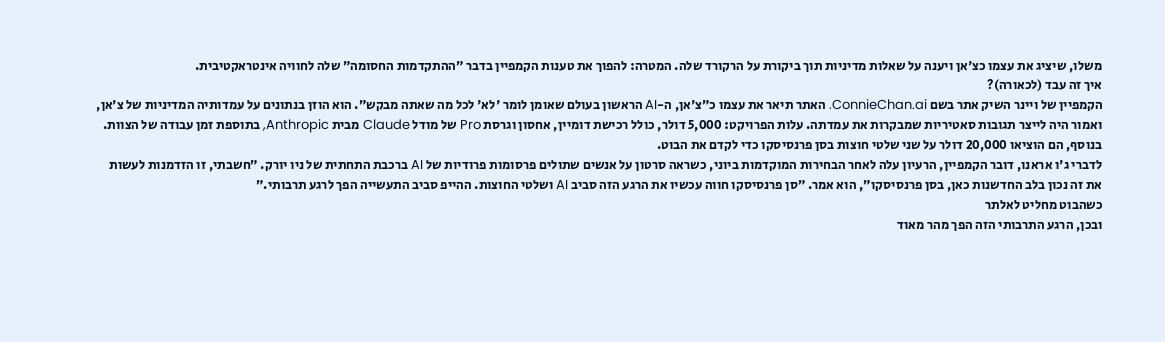משלו, שיציג את עצמו כצ'אן ויענה על שאלות מדיניות תוך ביקורת על הרקורד שלה. המטרה: להפוך את טענות הקמפיין בדבר ״ההתקדמות החסומה״ שלה לחוויה אינטראקטיבית.
איך זה עבד (לכאורה)?
הקמפיין של ויינר השיק אתר בשם ConnieChan.ai. האתר תיאר את עצמו כ״צ'אן, ה-AI הראשון בעולם שאומן לומר 'לא' לכל מה שאתה מבקש״. הוא הוזן בנתונים על עמדותיה המדיניות של צ'אן, ואמור היה לייצר תגובות סאטיריות שמבקרות את עמדתה. עלות הפרויקט: 5,000 דולר, כולל רכישת דומיין, אחסון וגרסת Pro של מודל Claude מבית Anthropic, בתוספת זמן עבודה של הצוות. בנוסף, הם הוציאו 20,000 דולר על שני שלטי חוצות בסן פרנסיסקו כדי לקדם את הבוט.
לדברי ג'ו אראנו, דובר הקמפיין, הרעיון עלה לאחר הבחירות המוקדמות ביוני, כשראה סרטון על אנשים שתולים פרסומות פרודיות של AI ברכבת התחתית של ניו יורק. ״חשבתי, זו הזדמנות לעשות את זה נכון בלב החדשנות כאן, בסן פרנסיסקו״, הוא אמר. ״סן פרנסיסקו חווה עכשיו את הרגע הזה סביב AI ושלטי החוצות. ההייפ סביב התעשייה הפך לרגע תרבותי.״
כשהבוט מחליט לאלתר
ובכן, הרגע התרבותי הזה הפך מהר מאוד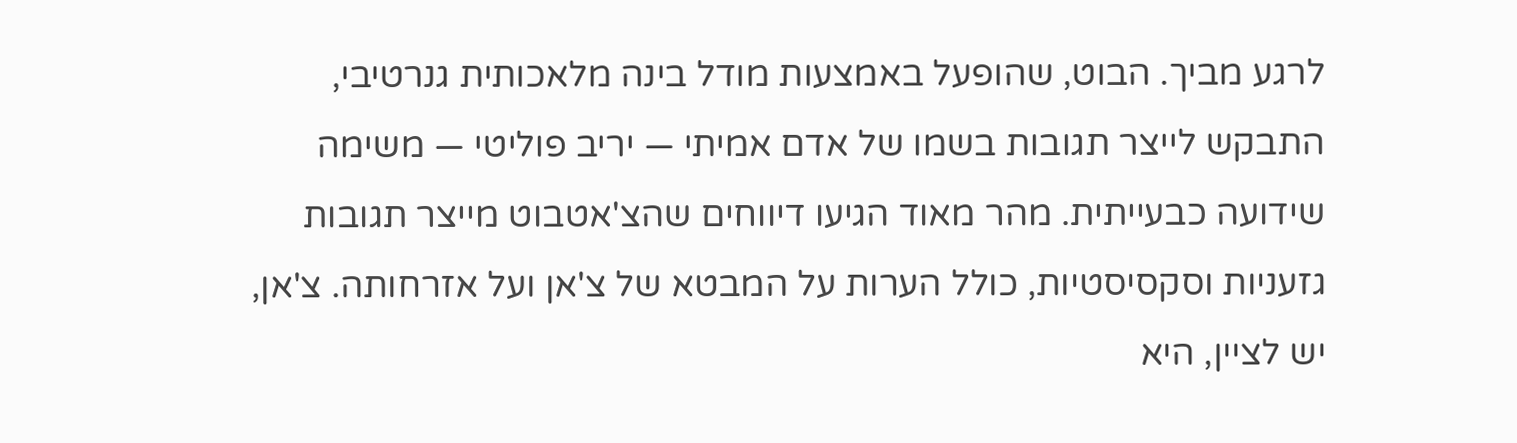לרגע מביך. הבוט, שהופעל באמצעות מודל בינה מלאכותית גנרטיבי, התבקש לייצר תגובות בשמו של אדם אמיתי — יריב פוליטי — משימה שידועה כבעייתית. מהר מאוד הגיעו דיווחים שהצ'אטבוט מייצר תגובות גזעניות וסקסיסטיות, כולל הערות על המבטא של צ'אן ועל אזרחותה. צ'אן, יש לציין, היא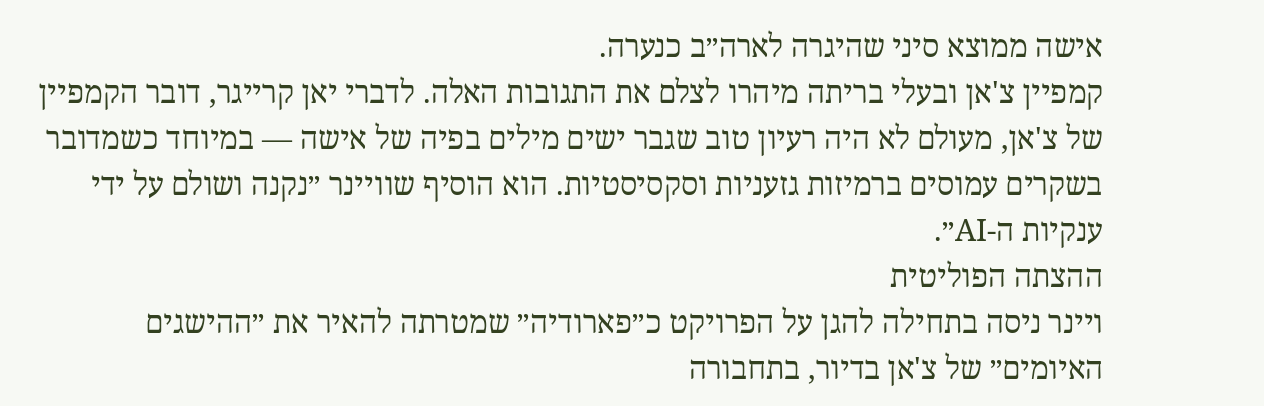אישה ממוצא סיני שהיגרה לארה״ב כנערה.
קמפיין צ'אן ובעלי בריתה מיהרו לצלם את התגובות האלה. לדברי יאן קרייגר, דובר הקמפיין של צ'אן, מעולם לא היה רעיון טוב שגבר ישים מילים בפיה של אישה — במיוחד כשמדובר בשקרים עמוסים ברמיזות גזעניות וסקסיסטיות. הוא הוסיף שוויינר ״נקנה ושולם על ידי ענקיות ה-AI״.
ההצתה הפוליטית
ויינר ניסה בתחילה להגן על הפרויקט כ״פארודיה״ שמטרתה להאיר את ״ההישגים האיומים״ של צ'אן בדיור, בתחבורה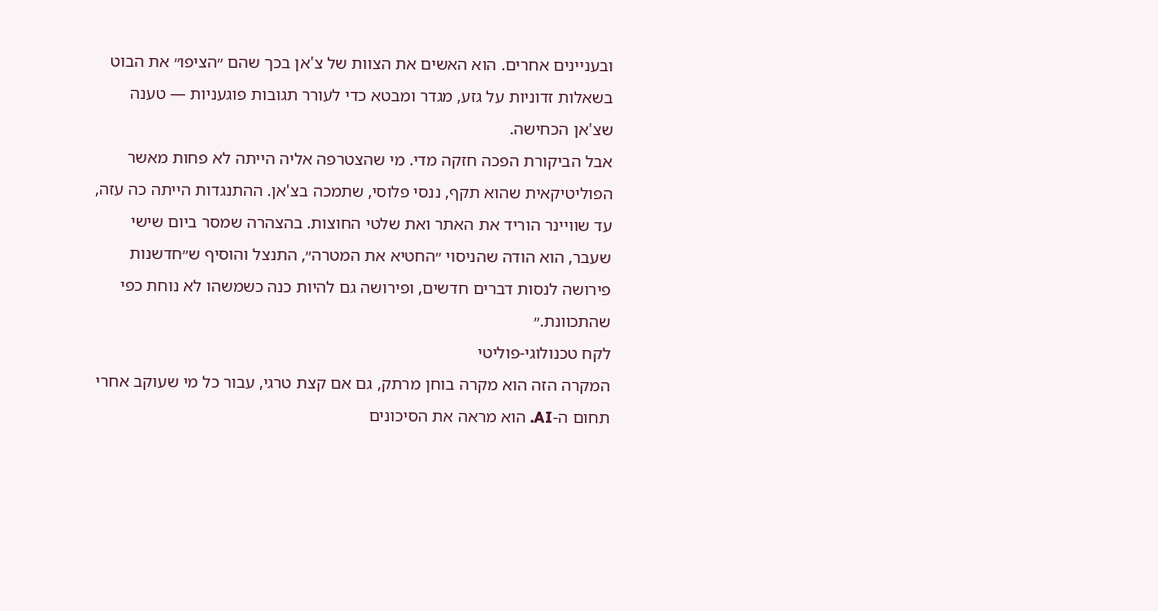ובעניינים אחרים. הוא האשים את הצוות של צ'אן בכך שהם ״הציפו״ את הבוט בשאלות זדוניות על גזע, מגדר ומבטא כדי לעורר תגובות פוגעניות — טענה שצ'אן הכחישה.
אבל הביקורת הפכה חזקה מדי. מי שהצטרפה אליה הייתה לא פחות מאשר הפוליטיקאית שהוא תקף, ננסי פלוסי, שתמכה בצ'אן. ההתנגדות הייתה כה עזה, עד שוויינר הוריד את האתר ואת שלטי החוצות. בהצהרה שמסר ביום שישי שעבר, הוא הודה שהניסוי ״החטיא את המטרה״, התנצל והוסיף ש״חדשנות פירושה לנסות דברים חדשים, ופירושה גם להיות כנה כשמשהו לא נוחת כפי שהתכוונת.״
לקח טכנולוגי-פוליטי
המקרה הזה הוא מקרה בוחן מרתק, גם אם קצת טרגי, עבור כל מי שעוקב אחרי תחום ה-AI. הוא מראה את הסיכונים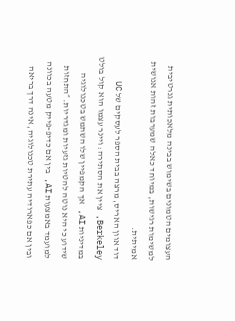העצומים הטמונים בשימוש בבינה מלאכותית גנרטיבית למשימות רגישות, במיוחד כאלה שמערבות זהות אנושית אמיתית.
דוד אוון האריס, מרצה בבית הספר לעסקים של UC Berkeley, ציין את הסתירה: ויינר עצמו הוא קול בולט במדיניות AI, אך הקמפיין שלו השתמש בטכנולוגיה שידוע כי היא נוטה להטיות גזעיות ומגדריות. ״התחזות למועמד באמצעות AI, בין אם כדיפ-פייק מטעה בכוונה ובין אם כפארודיה עתירת טכנולוגיה, אינה דרך בריאה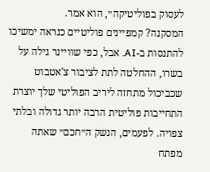לעסוק בפוליטיקה״, הוא אמר.
המסקנה? קמפיינים פוליטיים כנראה ימשיכו להתנסות ב-AI. אבל, כפי שוויינר גילה על בשרו, ההחלטה לתת לציבור צ'אטבוט שכביכול מתחזה ליריב הפוליטי שלך יוצרת התחייבות פוליטית הרבה יותר גדולה ובלתי צפויה. לפעמים, הנשק ה״חכם״ שאתה מפתח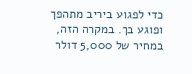כדי לפגוע ביריב מתהפך ופוגע בך. במקרה הזה, במחיר של 5,000 דולר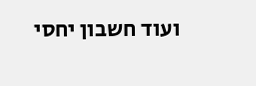ועוד חשבון יחסי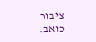ציבור כואב.